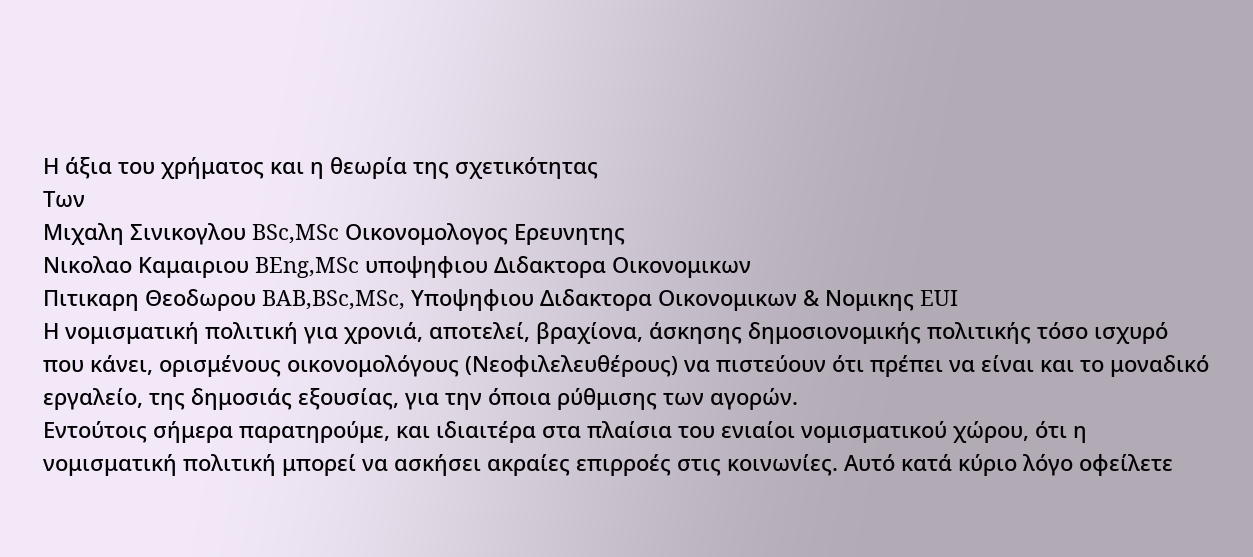Η άξια του χρήματος και η θεωρία της σχετικότητας
Των
Μιχαλη Σινικογλου BSc,MSc Οικονομολογος Ερευνητης
Νικολαο Καμαιριου BEng,MSc υποψηφιου Διδακτορα Οικονομικων
Πιτικαρη Θεοδωρου BAB,BSc,MSc, Υποψηφιου Διδακτορα Οικονομικων & Νομικης EUI
Η νομισματική πολιτική για χρονιά, αποτελεί, βραχίονα, άσκησης δημοσιονομικής πολιτικής τόσο ισχυρό που κάνει, ορισμένους οικονομολόγους (Νεοφιλελευθέρους) να πιστεύουν ότι πρέπει να είναι και το μοναδικό εργαλείο, της δημοσιάς εξουσίας, για την όποια ρύθμισης των αγορών.
Εντούτοις σήμερα παρατηρούμε, και ιδιαιτέρα στα πλαίσια του ενιαίοι νομισματικού χώρου, ότι η νομισματική πολιτική μπορεί να ασκήσει ακραίες επιρροές στις κοινωνίες. Αυτό κατά κύριο λόγο οφείλετε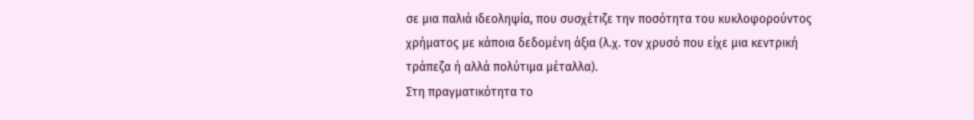σε μια παλιά ιδεοληψία, που συσχέτιζε την ποσότητα του κυκλοφορούντος χρήματος με κάποια δεδομένη άξια (λ.χ. τον χρυσό που είχε μια κεντρική τράπεζα ή αλλά πολύτιμα μέταλλα).
Στη πραγματικότητα το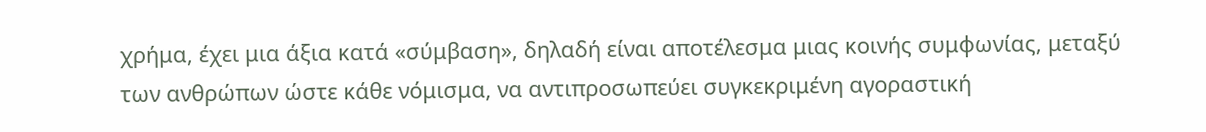χρήμα, έχει μια άξια κατά «σύμβαση», δηλαδή είναι αποτέλεσμα μιας κοινής συμφωνίας, μεταξύ των ανθρώπων ώστε κάθε νόμισμα, να αντιπροσωπεύει συγκεκριμένη αγοραστική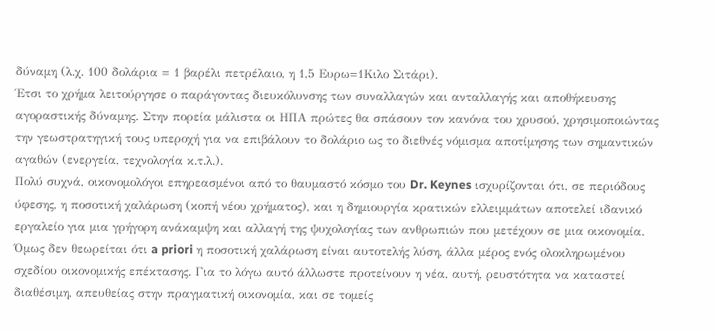δύναμη (λ.χ. 100 δολάρια = 1 βαρέλι πετρέλαιο, η 1,5 Ευρω=1Κιλο Σιτάρι).
Έτσι το χρήμα λειτούργησε ο παράγοντας διευκόλυνσης των συναλλαγών και ανταλλαγής και αποθήκευσης αγοραστικής δύναμης. Στην πορεία μάλιστα οι ΗΠΑ πρώτες θα σπάσουν τον κανόνα του χρυσού, χρησιμοποιώντας την γεωστρατηγική τους υπεροχή για να επιβάλουν το δολάριο ως το διεθνές νόμισμα αποτίμησης των σημαντικών αγαθών (ενεργεία, τεχνολογία κ.τ.λ.).
Πολύ συχνά, οικονομολόγοι επηρεασμένοι από το θαυμαστό κόσμο του Dr. Keynes ισχυρίζονται ότι, σε περιόδους ύφεσης, η ποσοτική χαλάρωση (κοπή νέου χρήματος), και η δημιουργία κρατικών ελλειμμάτων αποτελεί ιδανικό εργαλείο για μια γρήγορη ανάκαμψη και αλλαγή της ψυχολογίας των ανθρωπιών που μετέχουν σε μια οικονομία. Όμως δεν θεωρείται ότι a priori η ποσοτική χαλάρωση είναι αυτοτελής λύση, άλλα μέρος ενός ολοκληρωμένου σχεδίου οικονομικής επέκτασης. Για το λόγω αυτό άλλωστε προτείνουν η νέα, αυτή, ρευστότητα να καταστεί διαθέσιμη, απευθείας στην πραγματική οικονομία, και σε τομείς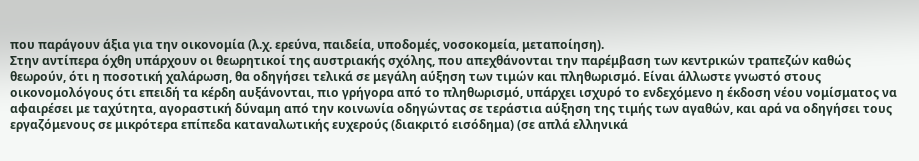που παράγουν άξια για την οικονομία (λ.χ. ερεύνα, παιδεία, υποδομές, νοσοκομεία, μεταποίηση).
Στην αντίπερα όχθη υπάρχουν οι θεωρητικοί της αυστριακής σχόλης, που απεχθάνονται την παρέμβαση των κεντρικών τραπεζών καθώς θεωρούν, ότι η ποσοτική χαλάρωση, θα οδηγήσει τελικά σε μεγάλη αύξηση των τιμών και πληθωρισμό. Είναι άλλωστε γνωστό στους οικονομολόγους ότι επειδή τα κέρδη αυξάνονται, πιο γρήγορα από το πληθωρισμό, υπάρχει ισχυρό το ενδεχόμενο η έκδοση νέου νομίσματος να αφαιρέσει με ταχύτητα, αγοραστική δύναμη από την κοινωνία οδηγώντας σε τεράστια αύξηση της τιμής των αγαθών, και αρά να οδηγήσει τους εργαζόμενους σε μικρότερα επίπεδα καταναλωτικής ευχερούς (διακριτό εισόδημα) (σε απλά ελληνικά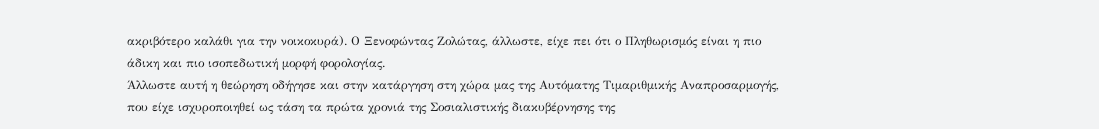ακριβότερο καλάθι για την νοικοκυρά). Ο Ξενοφώντας Ζολώτας, άλλωστε, είχε πει ότι ο Πληθωρισμός είναι η πιο άδικη και πιο ισοπεδωτική μορφή φορολογίας.
Άλλωστε αυτή η θεώρηση οδήγησε και στην κατάργηση στη χώρα μας της Αυτόματης Τιμαριθμικής Αναπροσαρμογής, που είχε ισχυροποιηθεί ως τάση τα πρώτα χρονιά της Σοσιαλιστικής διακυβέρνησης της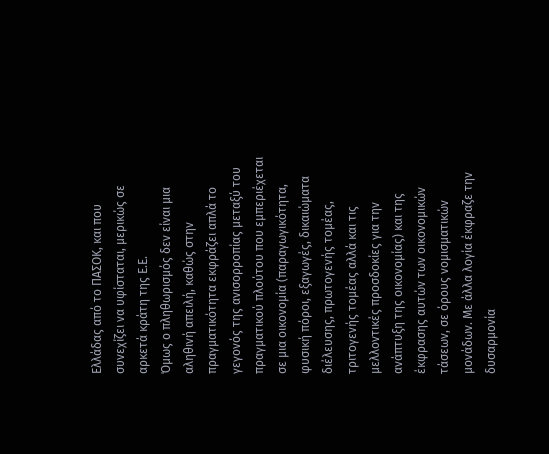Ελλάδας από το ΠΑΣΟΚ, και που συνεχίζει να υφίσταται, μερικώς σε αρκετά κράτη της Ε.Ε.
Όμως ο πληθωρισμός δεν είναι μια αληθινή απειλή, καθώς στην πραγματικότητα εκφράζει απλά το γεγονός της ανισορροπίας μεταξύ του πραγματικού πλούτου που εμπεριέχεται σε μια οικονομία (παραγωγικότητα, φυσική πόροι, εξαγωγές, δικαιώματα διέλευσης, πρωτογενής τομέας, τριτογενής τομέας αλλά και τις μελλοντικές προσδοκίες για την ανάπτυξη της οικονομίας) και της έκφρασης αυτών των οικονομικών τάσεων, σε όρους νομισματικών μονάδων. Με άλλα λογία έκφραζε την δυσαρμονία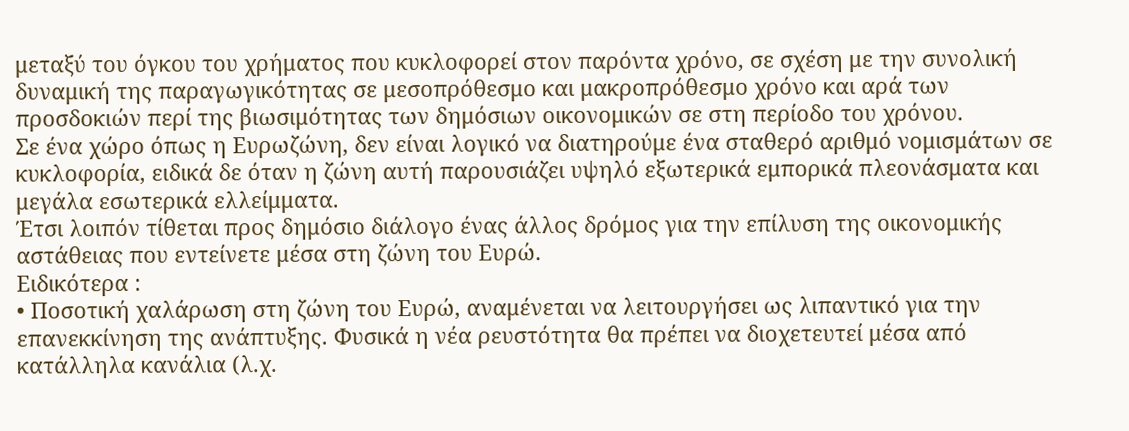μεταξύ του όγκου του χρήματος που κυκλοφορεί στον παρόντα χρόνο, σε σχέση με την συνολική δυναμική της παραγωγικότητας σε μεσοπρόθεσμο και μακροπρόθεσμο χρόνο και αρά των προσδοκιών περί της βιωσιμότητας των δημόσιων οικονομικών σε στη περίοδο του χρόνου.
Σε ένα χώρο όπως η Ευρωζώνη, δεν είναι λογικό να διατηρούμε ένα σταθερό αριθμό νομισμάτων σε κυκλοφορία, ειδικά δε όταν η ζώνη αυτή παρουσιάζει υψηλό εξωτερικά εμπορικά πλεονάσματα και μεγάλα εσωτερικά ελλείμματα.
Έτσι λοιπόν τίθεται προς δημόσιο διάλογο ένας άλλος δρόμος για την επίλυση της οικονομικής αστάθειας που εντείνετε μέσα στη ζώνη του Ευρώ.
Ειδικότερα :
• Ποσοτική χαλάρωση στη ζώνη του Ευρώ, αναμένεται να λειτουργήσει ως λιπαντικό για την επανεκκίνηση της ανάπτυξης. Φυσικά η νέα ρευστότητα θα πρέπει να διοχετευτεί μέσα από κατάλληλα κανάλια (λ.χ.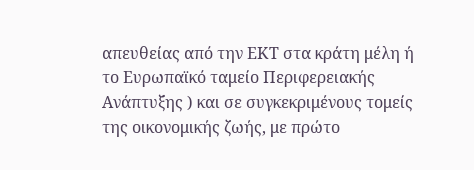απευθείας από την ΕΚΤ στα κράτη μέλη ή το Ευρωπαϊκό ταμείο Περιφερειακής Ανάπτυξης ) και σε συγκεκριμένους τομείς της οικονομικής ζωής, με πρώτο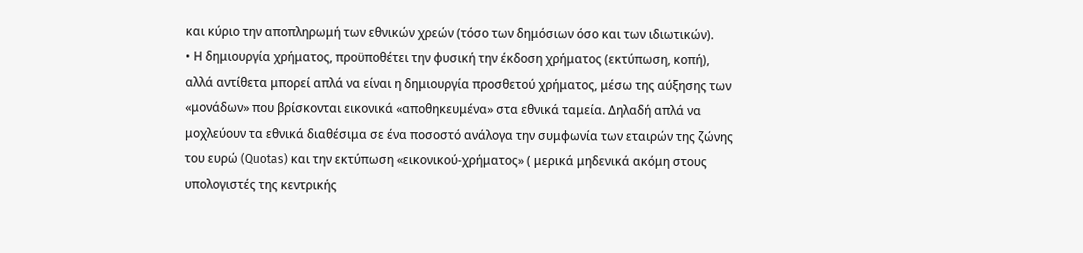και κύριο την αποπληρωμή των εθνικών χρεών (τόσο των δημόσιων όσο και των ιδιωτικών).
• Η δημιουργία χρήματος, προϋποθέτει την φυσική την έκδοση χρήματος (εκτύπωση, κοπή), αλλά αντίθετα μπορεί απλά να είναι η δημιουργία προσθετού χρήματος, μέσω της αύξησης των «μονάδων» που βρίσκονται εικονικά «αποθηκευμένα» στα εθνικά ταμεία. Δηλαδή απλά να μοχλεύουν τα εθνικά διαθέσιμα σε ένα ποσοστό ανάλογα την συμφωνία των εταιρών της ζώνης του ευρώ (Quotas) και την εκτύπωση «εικονικού-χρήματος» ( μερικά μηδενικά ακόμη στους υπολογιστές της κεντρικής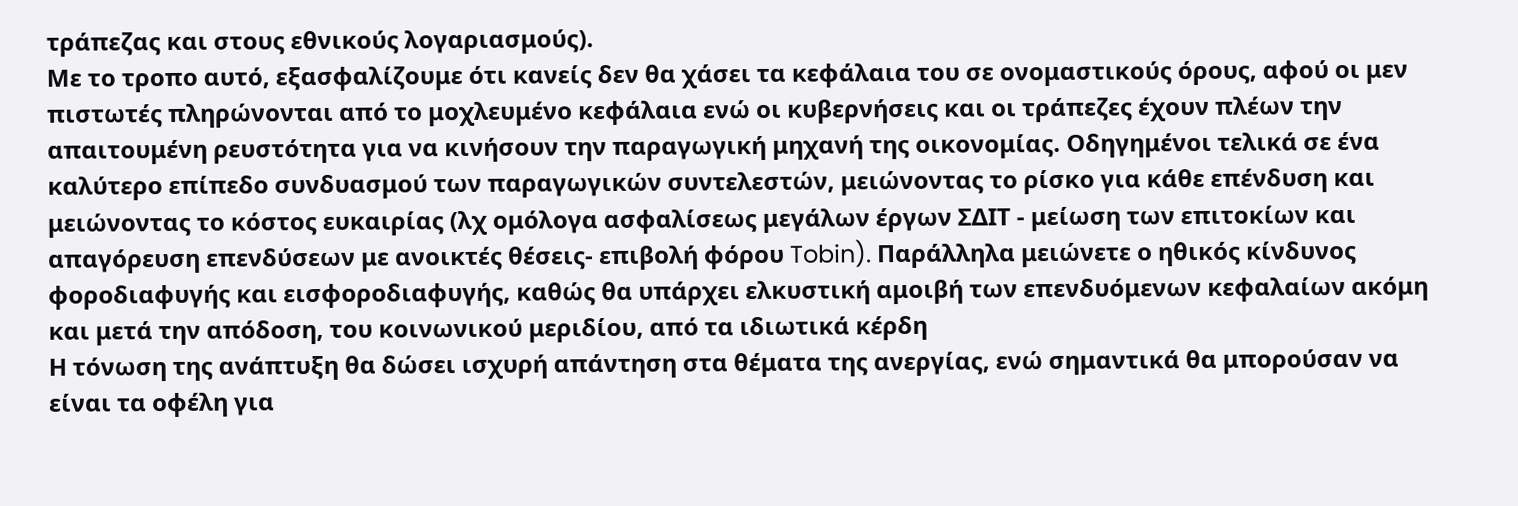τράπεζας και στους εθνικούς λογαριασμούς).
Με το τροπο αυτό, εξασφαλίζουμε ότι κανείς δεν θα χάσει τα κεφάλαια του σε ονομαστικούς όρους, αφού οι μεν πιστωτές πληρώνονται από το μοχλευμένο κεφάλαια ενώ οι κυβερνήσεις και οι τράπεζες έχουν πλέων την απαιτουμένη ρευστότητα για να κινήσουν την παραγωγική μηχανή της οικονομίας. Οδηγημένοι τελικά σε ένα καλύτερο επίπεδο συνδυασμού των παραγωγικών συντελεστών, μειώνοντας το ρίσκο για κάθε επένδυση και μειώνοντας το κόστος ευκαιρίας (λχ ομόλογα ασφαλίσεως μεγάλων έργων ΣΔΙΤ - μείωση των επιτοκίων και απαγόρευση επενδύσεων με ανοικτές θέσεις- επιβολή φόρου Tobin). Παράλληλα μειώνετε ο ηθικός κίνδυνος φοροδιαφυγής και εισφοροδιαφυγής, καθώς θα υπάρχει ελκυστική αμοιβή των επενδυόμενων κεφαλαίων ακόμη και μετά την απόδοση, του κοινωνικού μεριδίου, από τα ιδιωτικά κέρδη
Η τόνωση της ανάπτυξη θα δώσει ισχυρή απάντηση στα θέματα της ανεργίας, ενώ σημαντικά θα μπορούσαν να είναι τα οφέλη για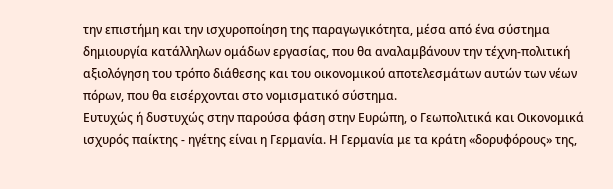την επιστήμη και την ισχυροποίηση της παραγωγικότητα, μέσα από ένα σύστημα δημιουργία κατάλληλων ομάδων εργασίας, που θα αναλαμβάνουν την τέχνη-πολιτική αξιολόγηση του τρόπο διάθεσης και του οικονομικού αποτελεσμάτων αυτών των νέων πόρων, που θα εισέρχονται στο νομισματικό σύστημα.
Ευτυχώς ή δυστυχώς στην παρούσα φάση στην Ευρώπη, ο Γεωπολιτικά και Οικονομικά ισχυρός παίκτης - ηγέτης είναι η Γερμανία. Η Γερμανία με τα κράτη «δορυφόρους» της,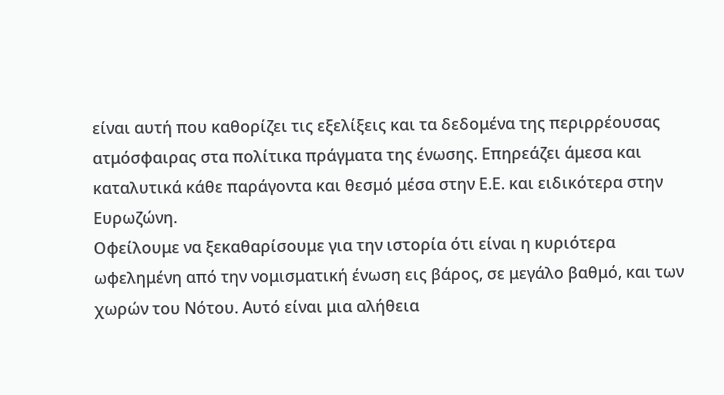είναι αυτή που καθορίζει τις εξελίξεις και τα δεδομένα της περιρρέουσας ατμόσφαιρας στα πολίτικα πράγματα της ένωσης. Επηρεάζει άμεσα και καταλυτικά κάθε παράγοντα και θεσμό μέσα στην Ε.Ε. και ειδικότερα στην Ευρωζώνη.
Οφείλουμε να ξεκαθαρίσουμε για την ιστορία ότι είναι η κυριότερα ωφελημένη από την νομισματική ένωση εις βάρος, σε μεγάλο βαθμό, και των χωρών του Νότου. Αυτό είναι μια αλήθεια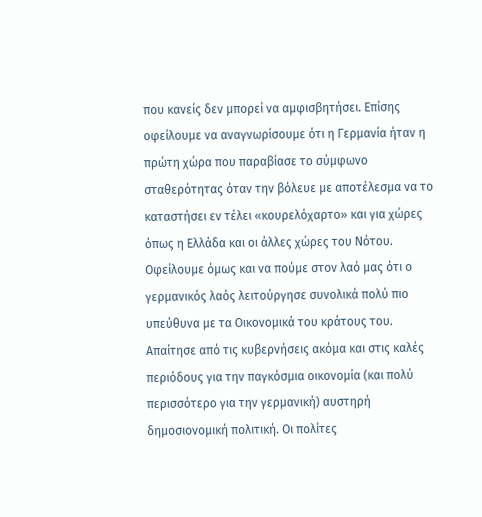που κανείς δεν μπορεί να αμφισβητήσει. Επίσης οφείλουμε να αναγνωρίσουμε ότι η Γερμανία ήταν η πρώτη χώρα που παραβίασε το σύμφωνο σταθερότητας όταν την βόλευε με αποτέλεσμα να το καταστήσει εν τέλει «κουρελόχαρτο» και για χώρες όπως η Ελλάδα και οι άλλες χώρες του Νότου. Οφείλουμε όμως και να πούμε στον λαό μας ότι ο γερμανικός λαός λειτούργησε συνολικά πολύ πιο υπεύθυνα με τα Οικονομικά του κράτους του. Απαίτησε από τις κυβερνήσεις ακόμα και στις καλές περιόδους για την παγκόσμια οικονομία (και πολύ περισσότερο για την γερμανική) αυστηρή δημοσιονομική πολιτική. Οι πολίτες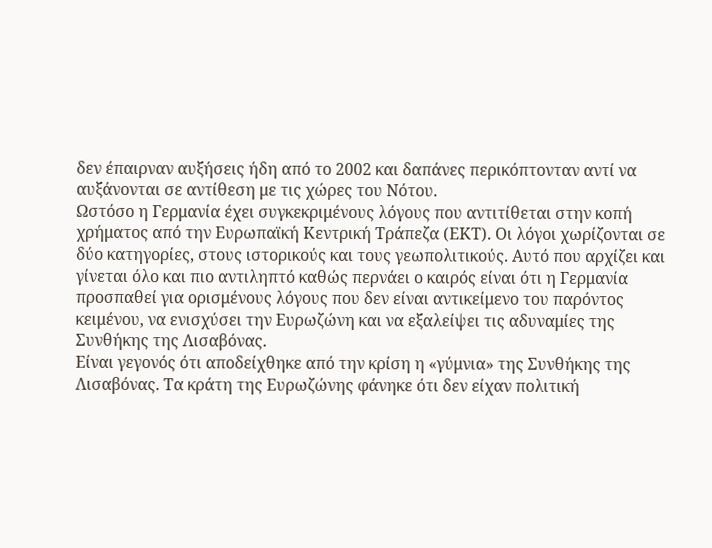δεν έπαιρναν αυξήσεις ήδη από το 2002 και δαπάνες περικόπτονταν αντί να αυξάνονται σε αντίθεση με τις χώρες του Νότου.
Ωστόσο η Γερμανία έχει συγκεκριμένους λόγους που αντιτίθεται στην κοπή χρήματος από την Ευρωπαϊκή Κεντρική Τράπεζα (ΕΚΤ). Οι λόγοι χωρίζονται σε δύο κατηγορίες, στους ιστορικούς και τους γεωπολιτικούς. Αυτό που αρχίζει και γίνεται όλο και πιο αντιληπτό καθώς περνάει ο καιρός είναι ότι η Γερμανία προσπαθεί για ορισμένους λόγους που δεν είναι αντικείμενο του παρόντος κειμένου, να ενισχύσει την Ευρωζώνη και να εξαλείψει τις αδυναμίες της Συνθήκης της Λισαβόνας.
Είναι γεγονός ότι αποδείχθηκε από την κρίση η «γύμνια» της Συνθήκης της Λισαβόνας. Τα κράτη της Ευρωζώνης φάνηκε ότι δεν είχαν πολιτική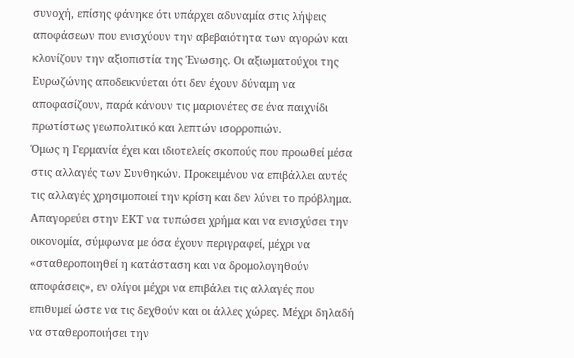συνοχή, επίσης φάνηκε ότι υπάρχει αδυναμία στις λήψεις αποφάσεων που ενισχύουν την αβεβαιότητα των αγορών και κλονίζουν την αξιοπιστία της Ένωσης. Οι αξιωματούχοι της Ευρωζώνης αποδεικνύεται ότι δεν έχουν δύναμη να αποφασίζουν, παρά κάνουν τις μαριονέτες σε ένα παιχνίδι πρωτίστως γεωπολιτικό και λεπτών ισορροπιών.
Όμως η Γερμανία έχει και ιδιοτελείς σκοπούς που προωθεί μέσα στις αλλαγές των Συνθηκών. Προκειμένου να επιβάλλει αυτές τις αλλαγές χρησιμοποιεί την κρίση και δεν λύνει το πρόβλημα. Απαγορεύει στην ΕΚΤ να τυπώσει χρήμα και να ενισχύσει την οικονομία, σύμφωνα με όσα έχουν περιγραφεί, μέχρι να «σταθεροποιηθεί η κατάσταση και να δρομολογηθούν αποφάσεις», εν ολίγοι μέχρι να επιβάλει τις αλλαγές που επιθυμεί ώστε να τις δεχθούν και οι άλλες χώρες. Μέχρι δηλαδή να σταθεροποιήσει την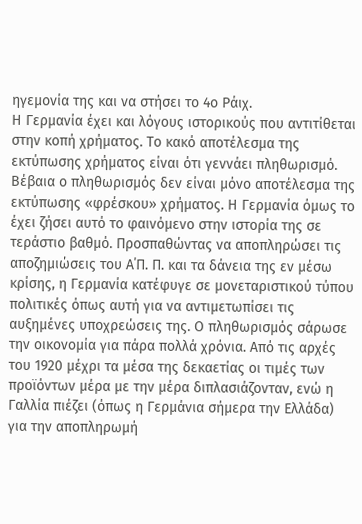ηγεμονία της και να στήσει το 4ο Ράιχ.
Η Γερμανία έχει και λόγους ιστορικούς που αντιτίθεται στην κοπή χρήματος. Το κακό αποτέλεσμα της εκτύπωσης χρήματος είναι ότι γεννάει πληθωρισμό. Βέβαια ο πληθωρισμός δεν είναι μόνο αποτέλεσμα της εκτύπωσης «φρέσκου» χρήματος. Η Γερμανία όμως το έχει ζήσει αυτό το φαινόμενο στην ιστορία της σε τεράστιο βαθμό. Προσπαθώντας να αποπληρώσει τις αποζημιώσεις του Α΄Π. Π. και τα δάνεια της εν μέσω κρίσης, η Γερμανία κατέφυγε σε μονεταριστικού τύπου πολιτικές όπως αυτή για να αντιμετωπίσει τις αυξημένες υποχρεώσεις της. Ο πληθωρισμός σάρωσε την οικονομία για πάρα πολλά χρόνια. Από τις αρχές του 1920 μέχρι τα μέσα της δεκαετίας οι τιμές των προϊόντων μέρα με την μέρα διπλασιάζονταν, ενώ η Γαλλία πιέζει (όπως η Γερμάνια σήμερα την Ελλάδα) για την αποπληρωμή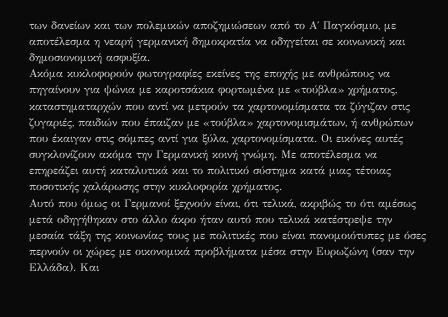των δανείων και των πολεμικών αποζημιώσεων από το Α΄ Παγκόσμιο, με αποτέλεσμα η νεαρή γερμανική δημοκρατία να οδηγείται σε κοινωνική και δημοσιονομική ασφυξία.
Ακόμα κυκλοφορούν φωτογραφίες εκείνες της εποχής με ανθρώπους να πηγαίνουν για ψώνια με καροτσάκια φορτωμένα με «τούβλα» χρήματος, καταστηματαρχών που αντί να μετρούν τα χαρτονομίσματα τα ζύγιζαν στις ζυγαριές, παιδιών που έπαιζαν με «τούβλα» χαρτονομισμάτων, ή ανθρώπων που έκαιγαν στις σόμπες αντί για ξύλα, χαρτονομίσματα. Οι εικόνες αυτές συγκλονίζουν ακόμα την Γερμανική κοινή γνώμη. Με αποτέλεσμα να επηρεάζει αυτή καταλυτικά και το πολιτικό σύστημα κατά μιας τέτοιας ποσοτικής χαλάρωσης στην κυκλοφορία χρήματος.
Αυτό που όμως οι Γερμανοί ξεχνούν είναι, ότι τελικά, ακριβώς το ότι αμέσως μετά οδηγήθηκαν στο άλλο άκρο ήταν αυτό που τελικά κατέστρεψε την μεσαία τάξη της κοινωνίας τους με πολιτικές που είναι πανομοιότυπες με όσες περνούν οι χώρες με οικονομικά προβλήματα μέσα στην Ευρωζώνη (σαν την Ελλάδα). Και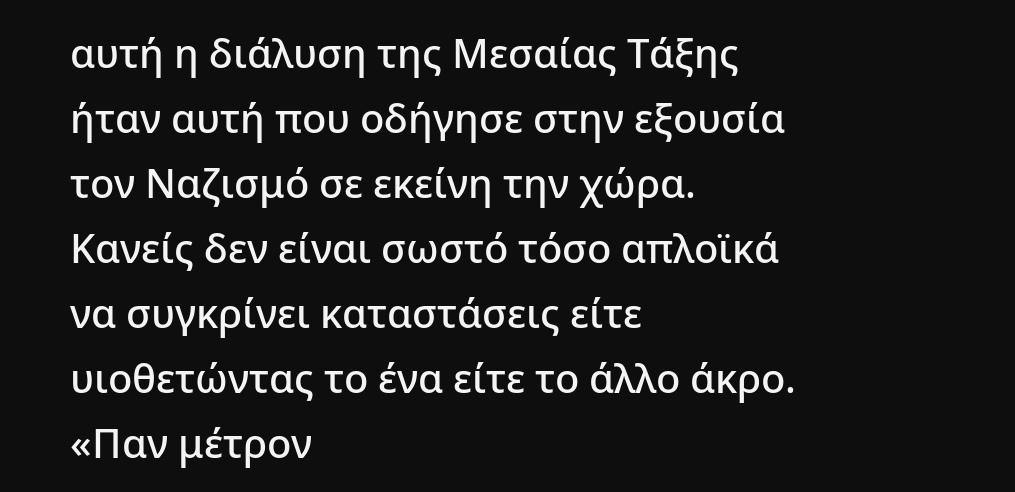αυτή η διάλυση της Μεσαίας Τάξης ήταν αυτή που οδήγησε στην εξουσία τον Ναζισμό σε εκείνη την χώρα. Κανείς δεν είναι σωστό τόσο απλοϊκά να συγκρίνει καταστάσεις είτε υιοθετώντας το ένα είτε το άλλο άκρο. «Παν μέτρον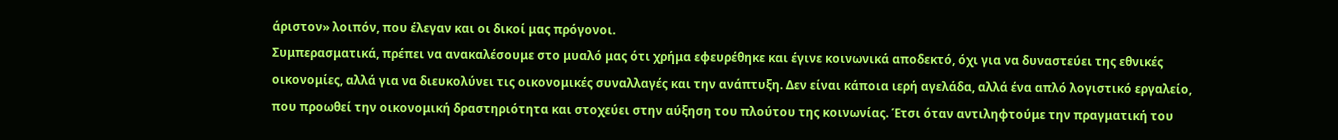άριστον» λοιπόν, που έλεγαν και οι δικοί μας πρόγονοι.
Συμπερασματικά, πρέπει να ανακαλέσουμε στο μυαλό μας ότι χρήμα εφευρέθηκε και έγινε κοινωνικά αποδεκτό, όχι για να δυναστεύει της εθνικές οικονομίες, αλλά για να διευκολύνει τις οικονομικές συναλλαγές και την ανάπτυξη. Δεν είναι κάποια ιερή αγελάδα, αλλά ένα απλό λογιστικό εργαλείο, που προωθεί την οικονομική δραστηριότητα και στοχεύει στην αύξηση του πλούτου της κοινωνίας. Έτσι όταν αντιληφτούμε την πραγματική του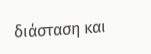διάσταση και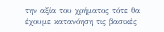την αξία του χρήματος τότε θα έχουμε κατανόηση τις βασικές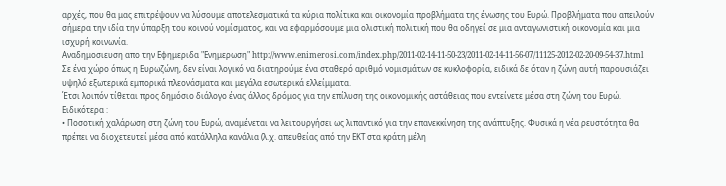αρχές, που θα μας επιτρέψουν να λύσουμε αποτελεσματικά τα κύρια πολίτικα και οικονομία προβλήματα της ένωσης του Ευρώ. Προβλήματα που απειλούν σήμερα την ιδία την ύπαρξη του κοινού νομίσματος, και να εφαρμόσουμε μια ολιστική πολιτική που θα οδηγεί σε μια ανταγωνιστική οικονομία και μια ισχυρή κοινωνία.
Αναδημοσιευση απο την Εφημεριδα "Ενημερωση" http://www.enimerosi.com/index.php/2011-02-14-11-50-23/2011-02-14-11-56-07/11125-2012-02-20-09-54-37.html
Σε ένα χώρο όπως η Ευρωζώνη, δεν είναι λογικό να διατηρούμε ένα σταθερό αριθμό νομισμάτων σε κυκλοφορία, ειδικά δε όταν η ζώνη αυτή παρουσιάζει υψηλό εξωτερικά εμπορικά πλεονάσματα και μεγάλα εσωτερικά ελλείμματα.
Έτσι λοιπόν τίθεται προς δημόσιο διάλογο ένας άλλος δρόμος για την επίλυση της οικονομικής αστάθειας που εντείνετε μέσα στη ζώνη του Ευρώ.
Ειδικότερα :
• Ποσοτική χαλάρωση στη ζώνη του Ευρώ, αναμένεται να λειτουργήσει ως λιπαντικό για την επανεκκίνηση της ανάπτυξης. Φυσικά η νέα ρευστότητα θα πρέπει να διοχετευτεί μέσα από κατάλληλα κανάλια (λ.χ. απευθείας από την ΕΚΤ στα κράτη μέλη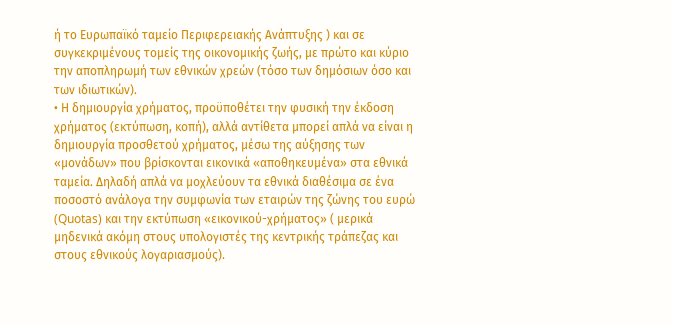ή το Ευρωπαϊκό ταμείο Περιφερειακής Ανάπτυξης ) και σε συγκεκριμένους τομείς της οικονομικής ζωής, με πρώτο και κύριο την αποπληρωμή των εθνικών χρεών (τόσο των δημόσιων όσο και των ιδιωτικών).
• Η δημιουργία χρήματος, προϋποθέτει την φυσική την έκδοση χρήματος (εκτύπωση, κοπή), αλλά αντίθετα μπορεί απλά να είναι η δημιουργία προσθετού χρήματος, μέσω της αύξησης των «μονάδων» που βρίσκονται εικονικά «αποθηκευμένα» στα εθνικά ταμεία. Δηλαδή απλά να μοχλεύουν τα εθνικά διαθέσιμα σε ένα ποσοστό ανάλογα την συμφωνία των εταιρών της ζώνης του ευρώ (Quotas) και την εκτύπωση «εικονικού-χρήματος» ( μερικά μηδενικά ακόμη στους υπολογιστές της κεντρικής τράπεζας και στους εθνικούς λογαριασμούς).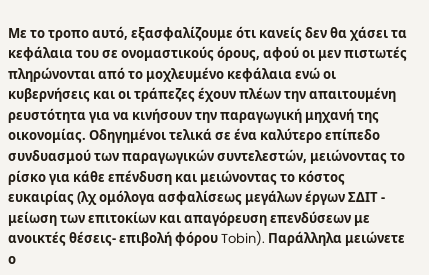Με το τροπο αυτό, εξασφαλίζουμε ότι κανείς δεν θα χάσει τα κεφάλαια του σε ονομαστικούς όρους, αφού οι μεν πιστωτές πληρώνονται από το μοχλευμένο κεφάλαια ενώ οι κυβερνήσεις και οι τράπεζες έχουν πλέων την απαιτουμένη ρευστότητα για να κινήσουν την παραγωγική μηχανή της οικονομίας. Οδηγημένοι τελικά σε ένα καλύτερο επίπεδο συνδυασμού των παραγωγικών συντελεστών, μειώνοντας το ρίσκο για κάθε επένδυση και μειώνοντας το κόστος ευκαιρίας (λχ ομόλογα ασφαλίσεως μεγάλων έργων ΣΔΙΤ - μείωση των επιτοκίων και απαγόρευση επενδύσεων με ανοικτές θέσεις- επιβολή φόρου Tobin). Παράλληλα μειώνετε ο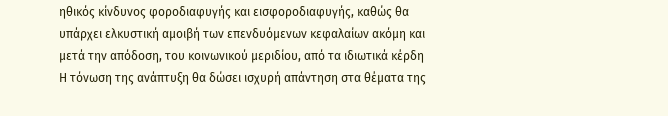ηθικός κίνδυνος φοροδιαφυγής και εισφοροδιαφυγής, καθώς θα υπάρχει ελκυστική αμοιβή των επενδυόμενων κεφαλαίων ακόμη και μετά την απόδοση, του κοινωνικού μεριδίου, από τα ιδιωτικά κέρδη
Η τόνωση της ανάπτυξη θα δώσει ισχυρή απάντηση στα θέματα της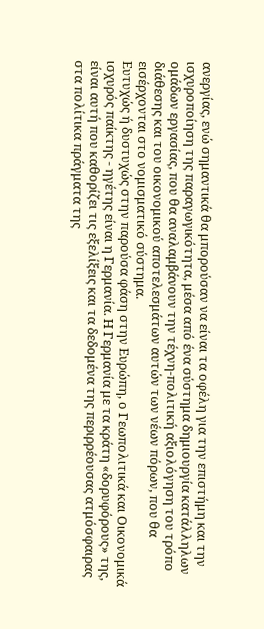ανεργίας, ενώ σημαντικά θα μπορούσαν να είναι τα οφέλη για την επιστήμη και την ισχυροποίηση της παραγωγικότητα, μέσα από ένα σύστημα δημιουργία κατάλληλων ομάδων εργασίας, που θα αναλαμβάνουν την τέχνη-πολιτική αξιολόγηση του τρόπο διάθεσης και του οικονομικού αποτελεσμάτων αυτών των νέων πόρων, που θα εισέρχονται στο νομισματικό σύστημα.
Ευτυχώς ή δυστυχώς στην παρούσα φάση στην Ευρώπη, ο Γεωπολιτικά και Οικονομικά ισχυρός παίκτης - ηγέτης είναι η Γερμανία. Η Γερμανία με τα κράτη «δορυφόρους» της, είναι αυτή που καθορίζει τις εξελίξεις και τα δεδομένα της περιρρέουσας ατμόσφαιρας στα πολίτικα πράγματα της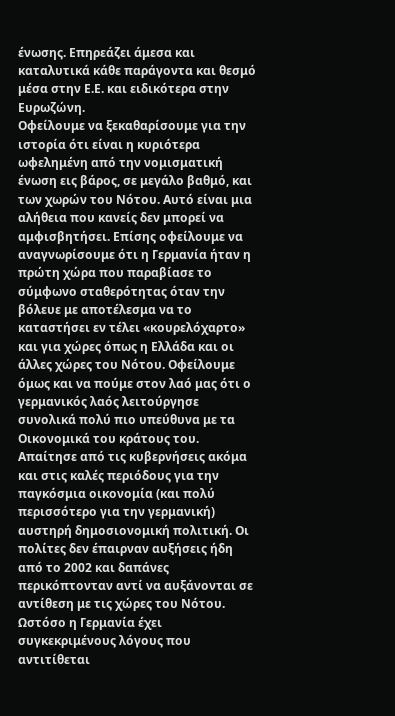ένωσης. Επηρεάζει άμεσα και καταλυτικά κάθε παράγοντα και θεσμό μέσα στην Ε.Ε. και ειδικότερα στην Ευρωζώνη.
Οφείλουμε να ξεκαθαρίσουμε για την ιστορία ότι είναι η κυριότερα ωφελημένη από την νομισματική ένωση εις βάρος, σε μεγάλο βαθμό, και των χωρών του Νότου. Αυτό είναι μια αλήθεια που κανείς δεν μπορεί να αμφισβητήσει. Επίσης οφείλουμε να αναγνωρίσουμε ότι η Γερμανία ήταν η πρώτη χώρα που παραβίασε το σύμφωνο σταθερότητας όταν την βόλευε με αποτέλεσμα να το καταστήσει εν τέλει «κουρελόχαρτο» και για χώρες όπως η Ελλάδα και οι άλλες χώρες του Νότου. Οφείλουμε όμως και να πούμε στον λαό μας ότι ο γερμανικός λαός λειτούργησε συνολικά πολύ πιο υπεύθυνα με τα Οικονομικά του κράτους του. Απαίτησε από τις κυβερνήσεις ακόμα και στις καλές περιόδους για την παγκόσμια οικονομία (και πολύ περισσότερο για την γερμανική) αυστηρή δημοσιονομική πολιτική. Οι πολίτες δεν έπαιρναν αυξήσεις ήδη από το 2002 και δαπάνες περικόπτονταν αντί να αυξάνονται σε αντίθεση με τις χώρες του Νότου.
Ωστόσο η Γερμανία έχει συγκεκριμένους λόγους που αντιτίθεται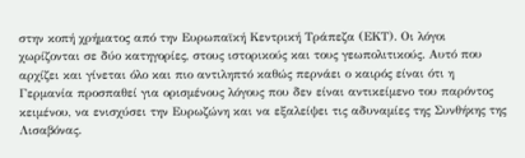στην κοπή χρήματος από την Ευρωπαϊκή Κεντρική Τράπεζα (ΕΚΤ). Οι λόγοι χωρίζονται σε δύο κατηγορίες, στους ιστορικούς και τους γεωπολιτικούς. Αυτό που αρχίζει και γίνεται όλο και πιο αντιληπτό καθώς περνάει ο καιρός είναι ότι η Γερμανία προσπαθεί για ορισμένους λόγους που δεν είναι αντικείμενο του παρόντος κειμένου, να ενισχύσει την Ευρωζώνη και να εξαλείψει τις αδυναμίες της Συνθήκης της Λισαβόνας.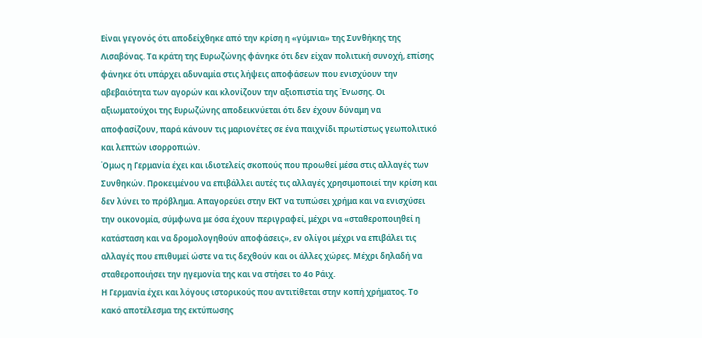Είναι γεγονός ότι αποδείχθηκε από την κρίση η «γύμνια» της Συνθήκης της Λισαβόνας. Τα κράτη της Ευρωζώνης φάνηκε ότι δεν είχαν πολιτική συνοχή, επίσης φάνηκε ότι υπάρχει αδυναμία στις λήψεις αποφάσεων που ενισχύουν την αβεβαιότητα των αγορών και κλονίζουν την αξιοπιστία της Ένωσης. Οι αξιωματούχοι της Ευρωζώνης αποδεικνύεται ότι δεν έχουν δύναμη να αποφασίζουν, παρά κάνουν τις μαριονέτες σε ένα παιχνίδι πρωτίστως γεωπολιτικό και λεπτών ισορροπιών.
Όμως η Γερμανία έχει και ιδιοτελείς σκοπούς που προωθεί μέσα στις αλλαγές των Συνθηκών. Προκειμένου να επιβάλλει αυτές τις αλλαγές χρησιμοποιεί την κρίση και δεν λύνει το πρόβλημα. Απαγορεύει στην ΕΚΤ να τυπώσει χρήμα και να ενισχύσει την οικονομία, σύμφωνα με όσα έχουν περιγραφεί, μέχρι να «σταθεροποιηθεί η κατάσταση και να δρομολογηθούν αποφάσεις», εν ολίγοι μέχρι να επιβάλει τις αλλαγές που επιθυμεί ώστε να τις δεχθούν και οι άλλες χώρες. Μέχρι δηλαδή να σταθεροποιήσει την ηγεμονία της και να στήσει το 4ο Ράιχ.
Η Γερμανία έχει και λόγους ιστορικούς που αντιτίθεται στην κοπή χρήματος. Το κακό αποτέλεσμα της εκτύπωσης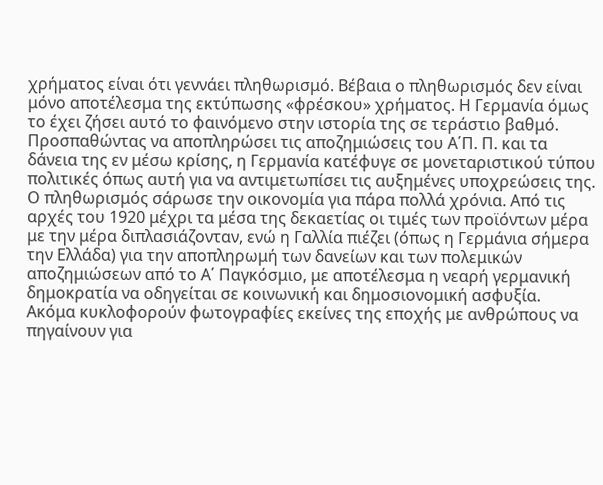χρήματος είναι ότι γεννάει πληθωρισμό. Βέβαια ο πληθωρισμός δεν είναι μόνο αποτέλεσμα της εκτύπωσης «φρέσκου» χρήματος. Η Γερμανία όμως το έχει ζήσει αυτό το φαινόμενο στην ιστορία της σε τεράστιο βαθμό. Προσπαθώντας να αποπληρώσει τις αποζημιώσεις του Α΄Π. Π. και τα δάνεια της εν μέσω κρίσης, η Γερμανία κατέφυγε σε μονεταριστικού τύπου πολιτικές όπως αυτή για να αντιμετωπίσει τις αυξημένες υποχρεώσεις της. Ο πληθωρισμός σάρωσε την οικονομία για πάρα πολλά χρόνια. Από τις αρχές του 1920 μέχρι τα μέσα της δεκαετίας οι τιμές των προϊόντων μέρα με την μέρα διπλασιάζονταν, ενώ η Γαλλία πιέζει (όπως η Γερμάνια σήμερα την Ελλάδα) για την αποπληρωμή των δανείων και των πολεμικών αποζημιώσεων από το Α΄ Παγκόσμιο, με αποτέλεσμα η νεαρή γερμανική δημοκρατία να οδηγείται σε κοινωνική και δημοσιονομική ασφυξία.
Ακόμα κυκλοφορούν φωτογραφίες εκείνες της εποχής με ανθρώπους να πηγαίνουν για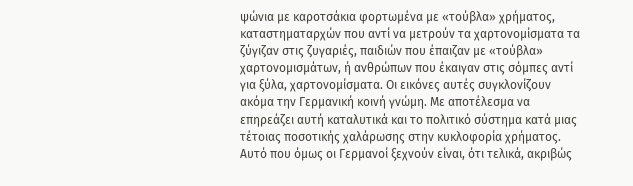ψώνια με καροτσάκια φορτωμένα με «τούβλα» χρήματος, καταστηματαρχών που αντί να μετρούν τα χαρτονομίσματα τα ζύγιζαν στις ζυγαριές, παιδιών που έπαιζαν με «τούβλα» χαρτονομισμάτων, ή ανθρώπων που έκαιγαν στις σόμπες αντί για ξύλα, χαρτονομίσματα. Οι εικόνες αυτές συγκλονίζουν ακόμα την Γερμανική κοινή γνώμη. Με αποτέλεσμα να επηρεάζει αυτή καταλυτικά και το πολιτικό σύστημα κατά μιας τέτοιας ποσοτικής χαλάρωσης στην κυκλοφορία χρήματος.
Αυτό που όμως οι Γερμανοί ξεχνούν είναι, ότι τελικά, ακριβώς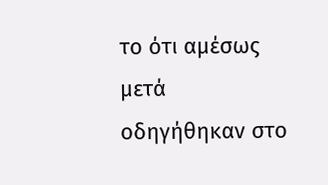το ότι αμέσως μετά οδηγήθηκαν στο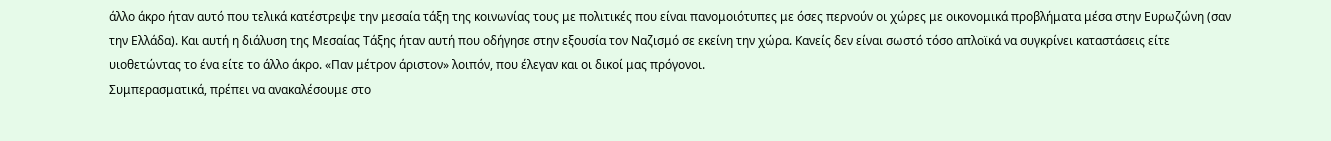άλλο άκρο ήταν αυτό που τελικά κατέστρεψε την μεσαία τάξη της κοινωνίας τους με πολιτικές που είναι πανομοιότυπες με όσες περνούν οι χώρες με οικονομικά προβλήματα μέσα στην Ευρωζώνη (σαν την Ελλάδα). Και αυτή η διάλυση της Μεσαίας Τάξης ήταν αυτή που οδήγησε στην εξουσία τον Ναζισμό σε εκείνη την χώρα. Κανείς δεν είναι σωστό τόσο απλοϊκά να συγκρίνει καταστάσεις είτε υιοθετώντας το ένα είτε το άλλο άκρο. «Παν μέτρον άριστον» λοιπόν, που έλεγαν και οι δικοί μας πρόγονοι.
Συμπερασματικά, πρέπει να ανακαλέσουμε στο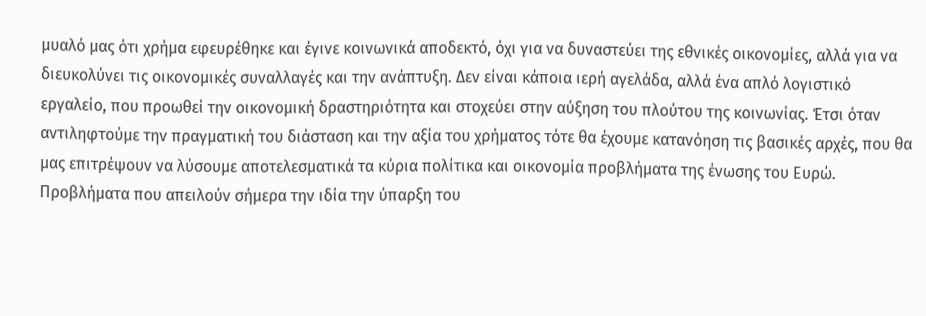μυαλό μας ότι χρήμα εφευρέθηκε και έγινε κοινωνικά αποδεκτό, όχι για να δυναστεύει της εθνικές οικονομίες, αλλά για να διευκολύνει τις οικονομικές συναλλαγές και την ανάπτυξη. Δεν είναι κάποια ιερή αγελάδα, αλλά ένα απλό λογιστικό εργαλείο, που προωθεί την οικονομική δραστηριότητα και στοχεύει στην αύξηση του πλούτου της κοινωνίας. Έτσι όταν αντιληφτούμε την πραγματική του διάσταση και την αξία του χρήματος τότε θα έχουμε κατανόηση τις βασικές αρχές, που θα μας επιτρέψουν να λύσουμε αποτελεσματικά τα κύρια πολίτικα και οικονομία προβλήματα της ένωσης του Ευρώ. Προβλήματα που απειλούν σήμερα την ιδία την ύπαρξη του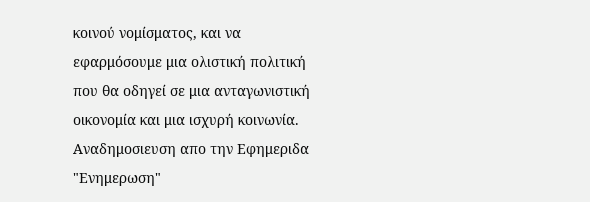κοινού νομίσματος, και να εφαρμόσουμε μια ολιστική πολιτική που θα οδηγεί σε μια ανταγωνιστική οικονομία και μια ισχυρή κοινωνία.
Αναδημοσιευση απο την Εφημεριδα "Ενημερωση"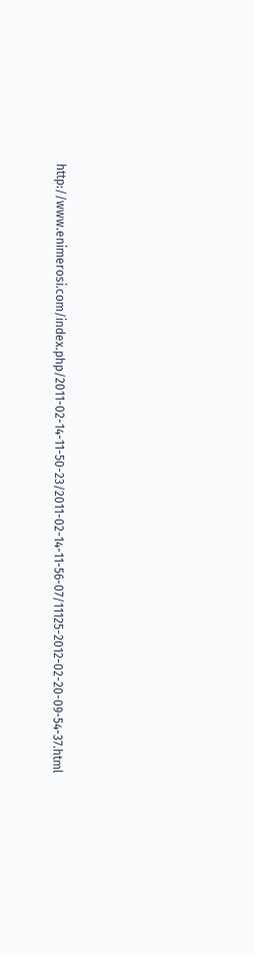http://www.enimerosi.com/index.php/2011-02-14-11-50-23/2011-02-14-11-56-07/11125-2012-02-20-09-54-37.html